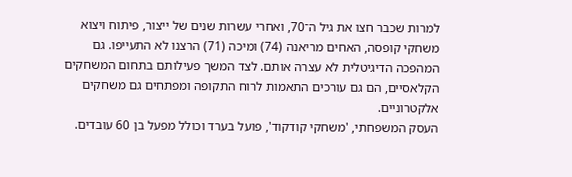למרות שכבר חצו את גיל ה־70, ואחרי עשרות שנים של ייצור, פיתוח ויצוא משחקי קופסה, האחים מריאנה (74) ומיכה (71) הרצנו לא התעייפו. גם המהפכה הדיגיטלית לא עצרה אותם. לצד המשך פעילותם בתחום המשחקים הקלאסיים, הם גם עורכים התאמות לרוח התקופה ומפתחים גם משחקים אלקטרוניים.
העסק המשפחתי, 'משחקי קודקוד', פועל בערד וכולל מפעל בן 60 עובדים.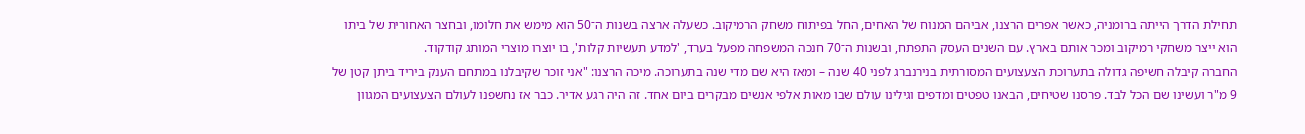תחילת הדרך הייתה ברומניה, כאשר אפרים הרצנו, אביהם המנוח של האחים, החל בפיתוח משחק הרמיקוב. כשעלה ארצה בשנות ה־50 הוא מימש את חלומו, ובחצר האחורית של ביתו הוא ייצר משחקי רמיקוב ומכר אותם בארץ. עם השנים העסק התפתח, ובשנות ה־70 חנכה המשפחה מפעל בערד, 'למדע תעשיות קלות', בו יוצרו מוצרי המותג קודקוד.
החברה קיבלה חשיפה גדולה בתערוכת הצעצועים המסורתית בנירנברג לפני 40 שנה – ומאז היא שם מדי שנה בתערוכה. מיכה הרצנו: "אני זוכר שקיבלנו במתחם הענק ביריד ביתן קטן של 9 מ"ר ועשינו שם הכל לבד. פרסנו שטיחים, הבאנו טפטים ומדפים וגילינו עולם שבו מאות אלפי אנשים מבקרים ביום אחד. זה היה רגע אדיר. כבר אז נחשפנו לעולם הצעצועים המגוון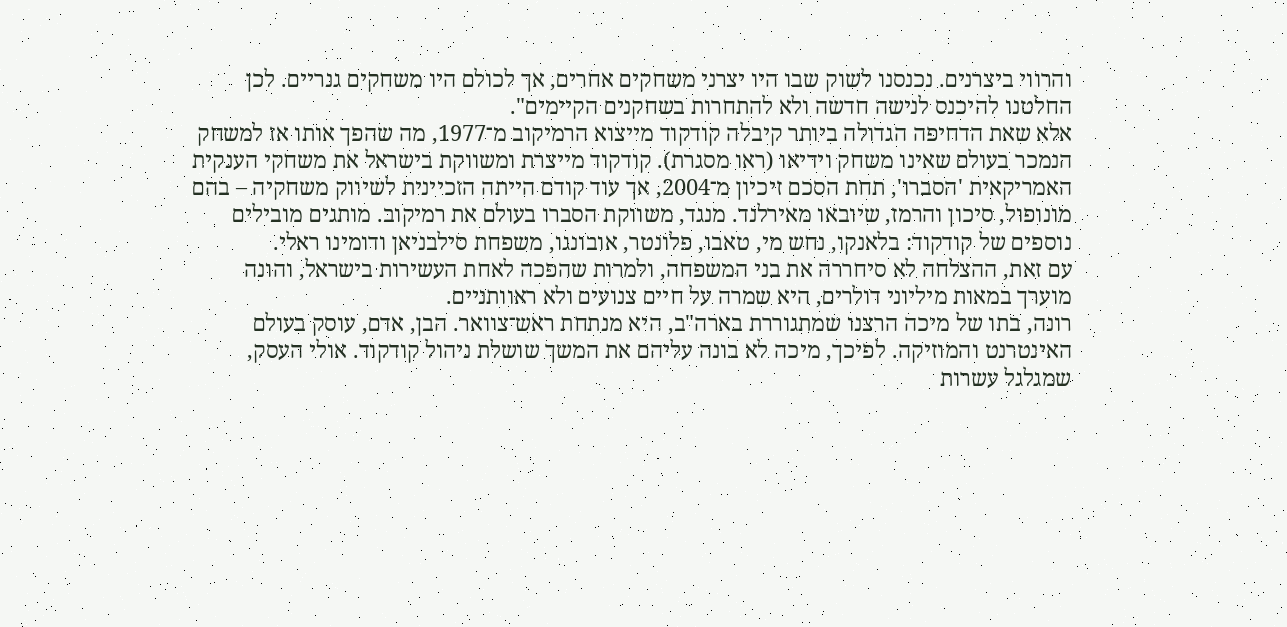והרווי ביצרנים. נכנסנו לשוק שבו היו יצרני משחקים אחרים, אך לכולם היו משחקים גנריים. לכן החלטנו להיכנס לנישה חדשה ולא להתחרות בשחקנים הקיימים".
אלא שאת הדחיפה הגדולה ביותר קיבלה קודקוד מייצוא הרמיקוב מ־1977, מה שהפך אותו אז למשחק הנמכר בעולם שאינו משחק וידיאו (ראו מסגרת). קודקוד מייצרת ומשווקת בישראל את משחקי הענקית האמריקאית 'הסברו', תחת הסכם זיכיון מ־2004, אך עוד קודם הייתה הזכיינית לשיווק משחקיה – בהם מונופול, סיכון והרמז, שיובאו מאירלנד. מנגד, משווקת הסברו בעולם את רמיקוב. מותגים מובילים נוספים של קודקוד: בלאנקו, נחש מי, טאבו, פלונטר, אובונגו, משפחת סילבניאן ודומינו ראלי.
עם זאת, ההצלחה לא סיחררה את בני המשפחה, ולמרות שהפכה לאחת העשירות בישראל, והונה מוערך במאות מיליוני דולרים, היא שמרה על חיים צנועים ולא ראוותניים.
רונה, בתו של מיכה הרצנו שמתגוררת בארה"ב, היא מנתחת ראש־צוואר. הבן, אדם, עוסק בעולם האינטרנט והמוזיקה. לפיכך, מיכה לא בונה עליהם את המשך שושלת ניהול קודקוד. אולי העסק, שמגלגל עשרות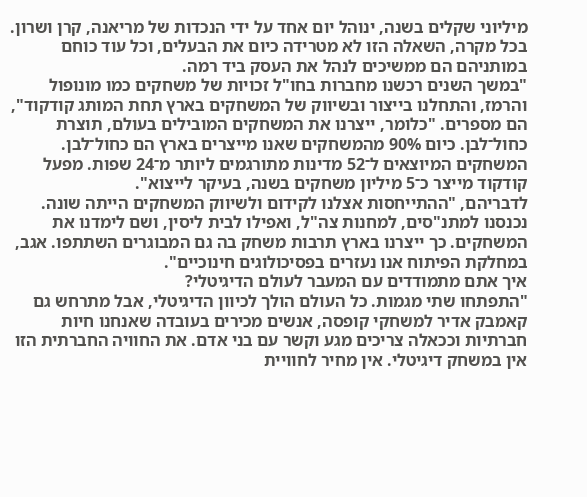מיליוני שקלים בשנה, ינוהל יום אחד על ידי הנכדות של מריאנה, קרן ושרון. בכל מקרה, השאלה הזו לא מטרידה כיום את הבעלים, וכל עוד כוחם במותניהם הם ממשיכים לנהל את העסק ביד רמה.
"במשך השנים רכשנו מחברות בחו"ל זכויות של משחקים כמו מונופול והרמז, והתחלנו בייצור ובשיווק של המשחקים בארץ תחת המותג קודקוד", הם מספרים. "כלומר, ייצרנו את המשחקים המובילים בעולם, תוצרת כחול־לבן. כיום 90% מהמשחקים שאנו מייצרים בארץ הם כחול־לבן. המשחקים המיוצאים ל־52 מדינות מתורגמים ליותר מ־24 שפות. מפעל קודקוד מייצר כ־5 מיליון משחקים בשנה, בעיקר לייצוא".
לדבריהם, "ההתייחסות אצלנו לקידום ולשיווק המשחקים הייתה שונה. נכנסנו למתנ"סים, למחנות צה"ל, ואפילו לבית ליסין, ושם לימדנו את המשחקים. כך ייצרנו בארץ תרבות משחק בה גם המבוגרים השתתפו. אגב, במחלקת הפיתוח אנו נעזרים בפסיכולוגים חינוכיים".
איך אתם מתמודדים עם המעבר לעולם הדיגיטלי?
"התפתחו שתי מגמות. כל העולם הולך לכיוון הדיגיטלי, אבל מתרחש גם קאמבק אדיר למשחקי קופסה, אנשים מכירים בעובדה שאנחנו חיות חברתיות וככאלה צריכים מגע וקשר עם בני אדם. את החוויה החברתית הזו אין במשחק דיגיטלי. אין מחיר לחוויית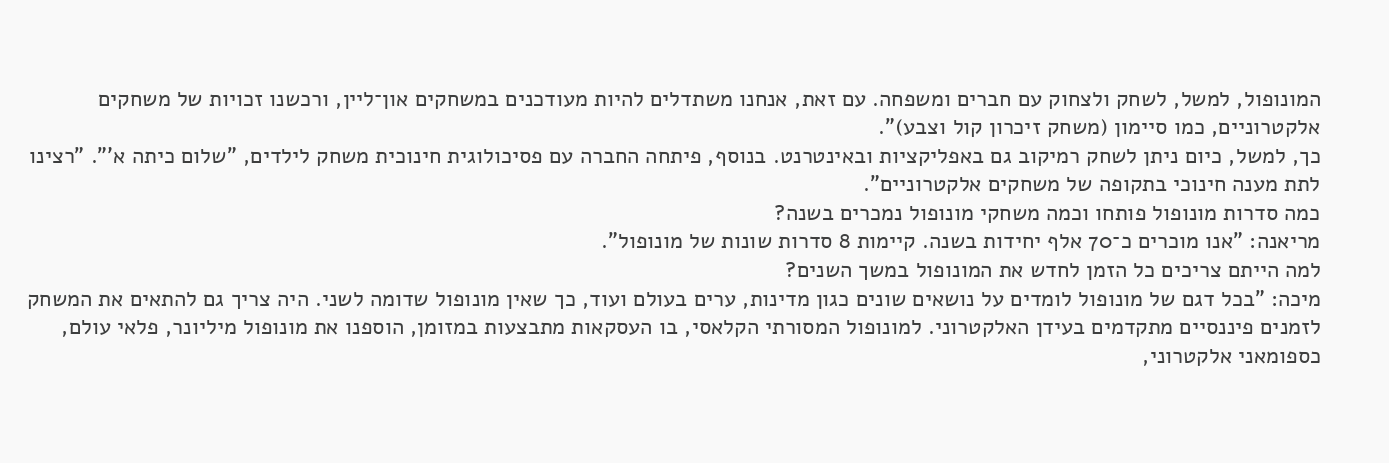המונופול, למשל, לשחק ולצחוק עם חברים ומשפחה. עם זאת, אנחנו משתדלים להיות מעודכנים במשחקים און־ליין, ורכשנו זכויות של משחקים אלקטרוניים, כמו סיימון (משחק זיכרון קול וצבע)".
כך, למשל, כיום ניתן לשחק רמיקוב גם באפליקציות ובאינטרנט. בנוסף, פיתחה החברה עם פסיכולוגית חינוכית משחק לילדים, "שלום כיתה א'". "רצינו לתת מענה חינוכי בתקופה של משחקים אלקטרוניים".
כמה סדרות מונופול פותחו וכמה משחקי מונופול נמכרים בשנה?
מריאנה: "אנו מוכרים כ־70 אלף יחידות בשנה. קיימות 8 סדרות שונות של מונופול".
למה הייתם צריכים כל הזמן לחדש את המונופול במשך השנים?
מיכה: "בכל דגם של מונופול לומדים על נושאים שונים כגון מדינות, ערים בעולם ועוד, כך שאין מונופול שדומה לשני. היה צריך גם להתאים את המשחק לזמנים פיננסיים מתקדמים בעידן האלקטרוני. למונופול המסורתי הקלאסי, בו העסקאות מתבצעות במזומן, הוספנו את מונופול מיליונר, פלאי עולם, כספומאני אלקטרוני,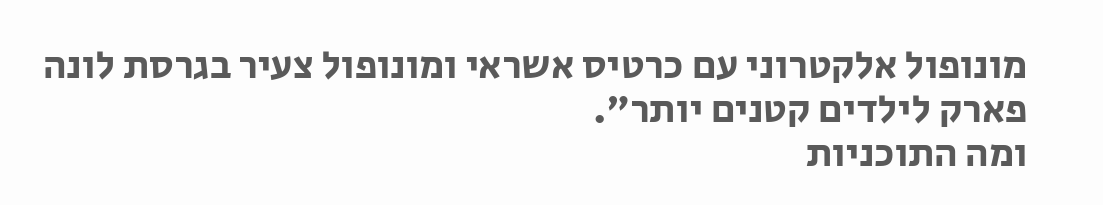מונופול אלקטרוני עם כרטיס אשראי ומונופול צעיר בגרסת לונה פארק לילדים קטנים יותר".
ומה התוכניות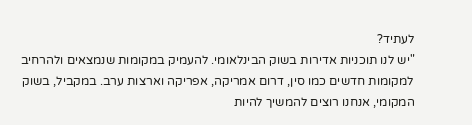לעתיד?
"יש לנו תוכניות אדירות בשוק הבינלאומי. להעמיק במקומות שנמצאים ולהרחיב למקומות חדשים כמו סין, דרום אמריקה, אפריקה וארצות ערב. במקביל, בשוק המקומי, אנחנו רוצים להמשיך להיות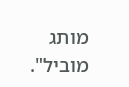מותג מוביל".